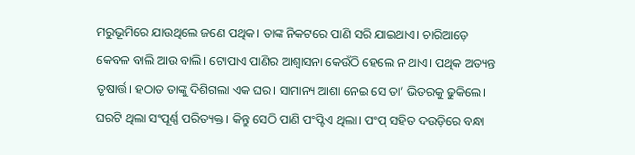ମରୁଭୂମିରେ ଯାଉଥିଲେ ଜଣେ ପଥିକ। ତାଙ୍କ ନିକଟରେ ପାଣି ସରି ଯାଇଥାଏ। ଚାରିଆଡ଼େ କେବଳ ବାଲି ଆଉ ବାଲି। ଟୋପାଏ ପାଣିର ଆଶ୍ବାସନା କେଉଁଠି ହେଲେ ନ ଥାଏ। ପଥିକ ଅତ୍ୟନ୍ତ ତୃଷାର୍ତ୍ତ। ହଠାତ ତାଙ୍କୁ ଦିଶିଗଲା ଏକ ଘର। ସାମାନ୍ୟ ଆଶା ନେଇ ସେ ତା’ ଭିତରକୁ ଢୁକିଲେ।
ଘରଟି ଥିଲା ସଂପୂର୍ଣ୍ଣ ପରିତ୍ୟକ୍ତ। କିନ୍ତୁ ସେଠି ପାଣି ପଂପ୍ଟିଏ ଥିଲା। ପଂପ୍ ସହିତ ଦଉଡ଼ିରେ ବନ୍ଧା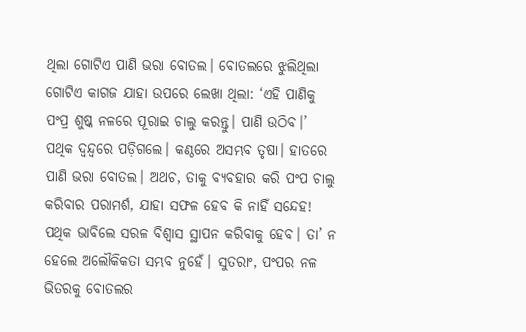ଥିଲା ଗୋଟିଏ ପାଣି ଭରା ବୋତଲ। ବୋତଲରେ ଝୁଲିଥିଲା ଗୋଟିଏ କାଗଜ ଯାହା ଉପରେ ଲେଖା ଥିଲା: ‘ଏହି ପାଣିକୁ ପଂପ୍ର ଶୁଷ୍କ ନଳରେ ପୂରାଇ ଚାଲୁ କରନ୍ତୁ। ପାଣି ଉଠିବ।’
ପଥିକ ଦ୍ବନ୍ଦ୍ବରେ ପଡ଼ିଗଲେ। କଣ୍ଠରେ ଅସମ୍ଭବ ତୃଷା। ହାତରେ ପାଣି ଭରା ବୋତଲ। ଅଥଚ, ତାକୁ ବ୍ୟବହାର କରି ପଂପ ଚାଲୁ କରିବାର ପରାମର୍ଶ, ଯାହା ସଫଳ ହେବ କି ନାହିଁ ସନ୍ଦେହ!
ପଥିକ ଭାବିଲେ ସରଳ ବିଶ୍ବାସ ସ୍ଥାପନ କରିବାକୁ ହେବ। ତା’ ନ ହେଲେ ଅଲୌକିକତା ସମ୍ଭବ ନୁହେଁ। ସୁତରାଂ, ପଂପର ନଳ ଭିତରକୁ ବୋତଲର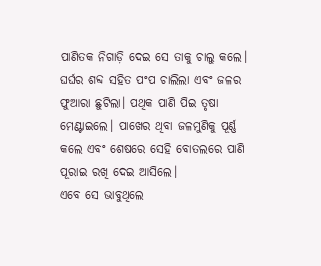ପାଣିତକ ନିଗାଡ଼ି ଦେଇ ସେ ତାକୁ ଚାଲୁ କଲେ। ଘର୍ଘର ଶବ୍ଦ ସହିତ ପଂପ ଚାଲିଲା ଏବଂ ଜଳର ଫୁଆରା ଛୁଟିଲା। ପଥିକ ପାଣି ପିଇ ତୃଷା ମେଣ୍ଟାଇଲେ। ପାଖେର ଥିବା ଜଳମୁଣିକୁ ପୂର୍ଣ୍ଣ କଲେ ଏବଂ ଶେଷରେ ସେହି ବୋତଲରେ ପାଣି ପୂରାଇ ରଖି ଦେଇ ଆସିଲେ।
ଏବେ ସେ ଭାବୁଥିଲେ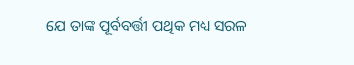ଯେ ତାଙ୍କ ପୂର୍ବବର୍ତ୍ତୀ ପଥିକ ମଧ୍ୟ ସରଳ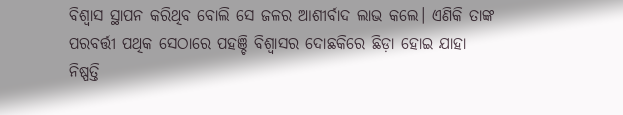ବିଶ୍ବାସ ସ୍ଥାପନ କରିଥିବ ବୋଲି ସେ ଜଳର ଆଶୀର୍ବାଦ ଲାଭ କଲେ। ଏଣିକି ତାଙ୍କ ପରବର୍ତ୍ତୀ ପଥିକ ସେଠାରେ ପହଞ୍ଚି ବିଶ୍ବାସର ଦୋଛକିରେ ଛିଡ଼ା ହୋଇ ଯାହା ନିଷ୍ପତ୍ତି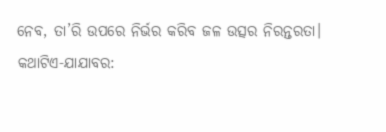ନେବ, ତା’ରି ଉପରେ ନିର୍ଭର କରିବ ଜଳ ଉତ୍ସର ନିରନ୍ତରତା।
କଥାଟିଏ-ଯାଯାବର: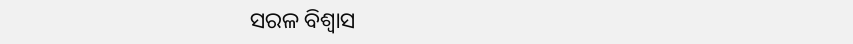ସରଳ ବିଶ୍ବାସ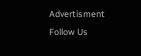Advertisment
Follow Us